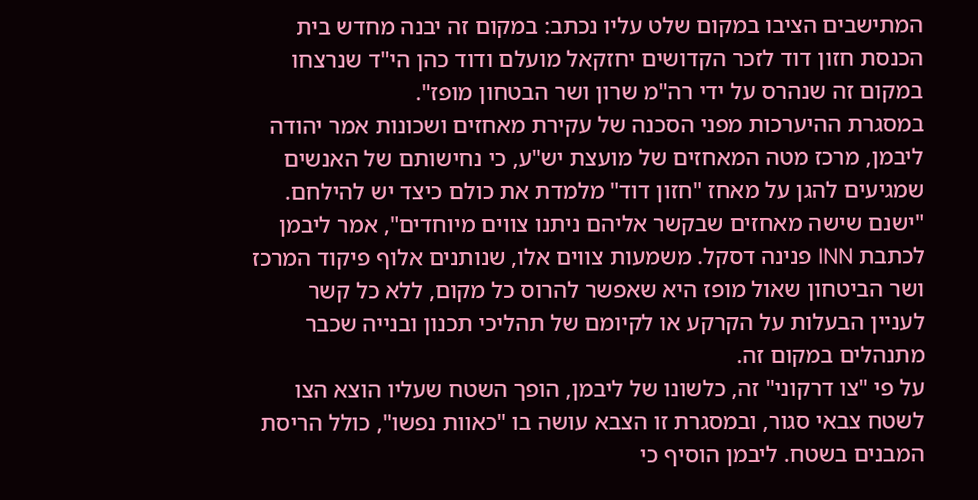המתישבים הציבו במקום שלט עליו נכתב: במקום זה יבנה מחדש בית הכנסת חזון דוד לזכר הקדושים יחזקאל מועלם ודוד כהן הי"ד שנרצחו במקום זה שנהרס על ידי רה"מ שרון ושר הבטחון מופז".
במסגרת ההיערכות מפני הסכנה של עקירת מאחזים ושכונות אמר יהודה ליבמן, מרכז מטה המאחזים של מועצת יש"ע, כי נחישותם של האנשים שמגיעים להגן על מאחז "חזון דוד" מלמדת את כולם כיצד יש להילחם. "ישנם שישה מאחזים שבקשר אליהם ניתנו צווים מיוחדים", אמר ליבמן לכתבת INN פנינה דסקל. משמעות צווים אלו, שנותנים אלוף פיקוד המרכז ושר הביטחון שאול מופז היא שאפשר להרוס כל מקום, ללא כל קשר לעניין הבעלות על הקרקע או לקיומם של תהליכי תכנון ובנייה שכבר מתנהלים במקום זה.
על פי "צו דרקוני" זה, כלשונו של ליבמן, הופך השטח שעליו הוצא הצו לשטח צבאי סגור, ובמסגרת זו הצבא עושה בו "כאוות נפשו", כולל הריסת המבנים בשטח. ליבמן הוסיף כי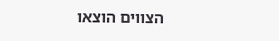הצווים הוצאו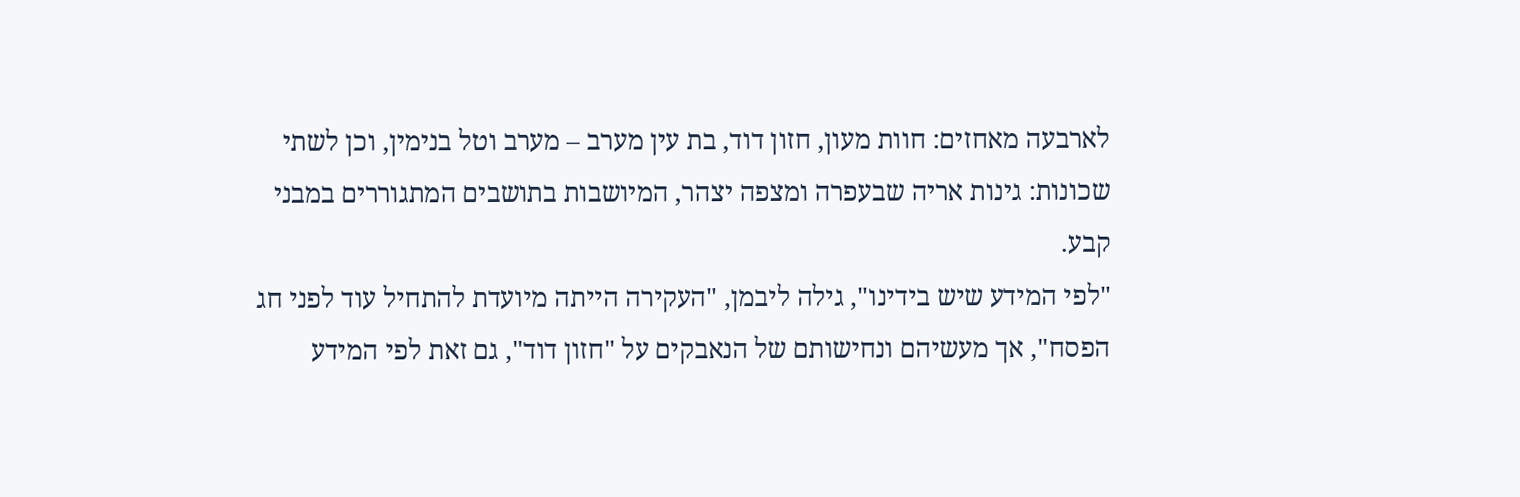לארבעה מאחזים: חוות מעון, חזון דוד, בת עין מערב – מערב וטל בנימין, וכן לשתי שכונות: גינות אריה שבעפרה ומצפה יצהר, המיושבות בתושבים המתגוררים במבני קבע.
"לפי המידע שיש בידינו", גילה ליבמן, "העקירה הייתה מיועדת להתחיל עוד לפני חג הפסח", אך מעשיהם ונחישותם של הנאבקים על "חזון דוד", גם זאת לפי המידע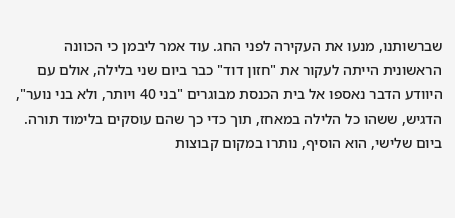שברשותנו, מנעו את העקירה לפני החג. עוד אמר ליבמן כי הכוונה הראשונית הייתה לעקור את "חזון דוד" כבר ביום שני בלילה, אולם עם היוודע הדבר נאספו אל בית הכנסת מבוגרים "בני 40 ויותר, ולא בני נוער", הדגיש, ששהו כל הלילה במאחז, תוך כדי כך שהם עוסקים בלימוד תורה. ביום שלישי, הוא הוסיף, נותרו במקום קבוצות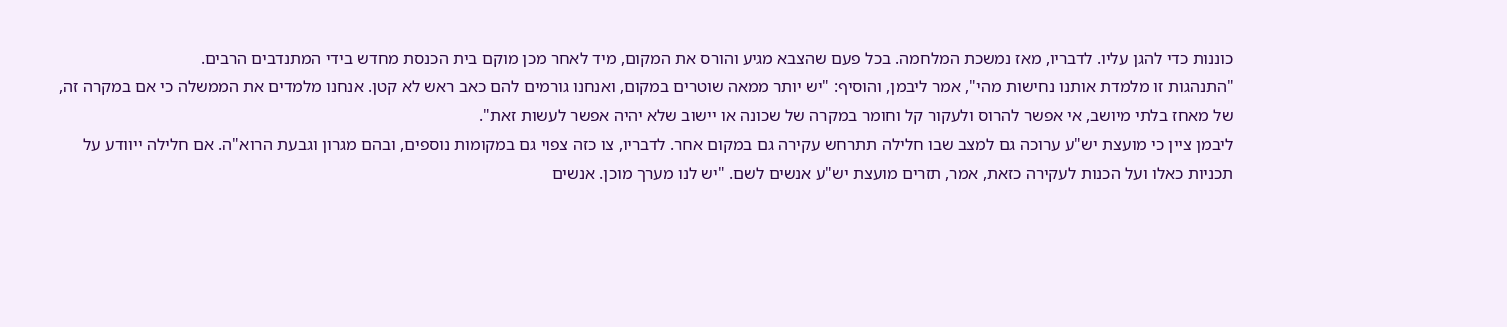כוננות כדי להגן עליו. לדבריו, מאז נמשכת המלחמה. בכל פעם שהצבא מגיע והורס את המקום, מיד לאחר מכן מוקם בית הכנסת מחדש בידי המתנדבים הרבים.
"התנהגות זו מלמדת אותנו נחישות מהי", אמר ליבמן, והוסיף: "יש יותר ממאה שוטרים במקום, ואנחנו גורמים להם כאב ראש לא קטן. אנחנו מלמדים את הממשלה כי אם במקרה זה, של מאחז בלתי מיושב, אי אפשר להרוס ולעקור קל וחומר במקרה של שכונה או יישוב שלא יהיה אפשר לעשות זאת".
ליבמן ציין כי מועצת יש"ע ערוכה גם למצב שבו חלילה תתרחש עקירה גם במקום אחר. לדבריו, צו כזה צפוי גם במקומות נוספים, ובהם מגרון וגבעת הרוא"ה. אם חלילה ייוודע על תכניות כאלו ועל הכנות לעקירה כזאת, אמר, תזרים מועצת יש"ע אנשים לשם. "יש לנו מערך מוכן. אנשים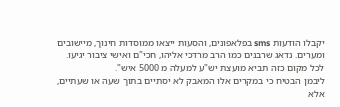יקבלו הודעות sms בפלאפונים, והסעות ייצאו ממוסדות חינוך, מיישובים ומערים. נדאג שרבנים כמו הרב מרדכי אליהו, חכי"ם ואישי ציבור יגיעו. לכל מקום כזה תביא מועצת יש"ע למעלה מ 5000 איש".
ליבמן הבטיח כי במקרים אלו המאבק לא יסתיים בתוך שעה או שעתיים, אלא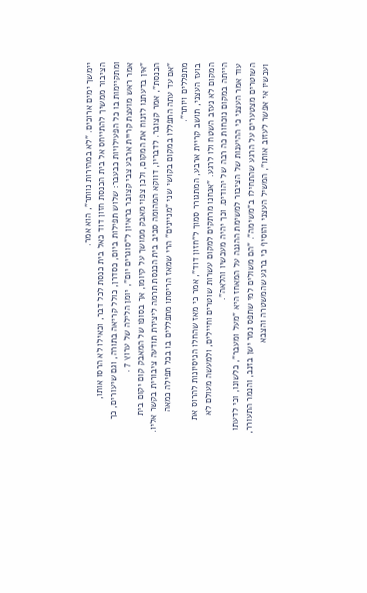יימשך ימים ארוכים. "לא במהירות נוותר", הוא אמר.
הציבור ממשיך להתייחס אל בית הכנסת חזון דוד כאל בית כנסת לכל דבר, וכאילו לא הרסו אותו, ומתקיימות בו כל הפעילויות כבעבר: שלוש תפילות ביום, כסדרן, כולל קריאה בתורה, וגם שיעורים, כך אמר ראש מועצת קריית ארבע צבי קצובר בראיון ל"סוגרים יום", יומן הלילה של ערוץ 7 .
"אין בדעתנו לזנוח את המקום, ולכן צפוי מאבק ממושך על קיומו, אך בסופו של המאבק קום יקום בית הכנסת", אמר קצובר. לדבריו, דווקא המהומה סביב בית הכנסת תרמה ליצירת תודעה ציבורית בקשר אליו. "אם עד עתה התפללו במקום בקושי שני "מניינים" הרי שמאז הריסתו מתפללים בו בכל תפילה כמאה מתפללים ויותר".
בועז העצני, תושב קריית ארבע, המתגורר סמוך ל"חזון דוד", אמר כי מאז שהחלו הניסיונות להרוס את המקום לא נעזב השטח ולו לרגע. "אנחנו מרתקים למקום עשרות שוטרים וחיילים, ולמעשה מעולם לא הייתה במקום נוכחות כה רבה של יהודים. וכך יהיה מעכשיו והלאה".
עוד אמר העצני כי ההיענות של הציבור למשימת ההגנה על המאחז היא "מעל ומעבר", כלשונו, וכי לדעתו השוטרים מצטערים על הרגע שהתחילו ב"משימה". "הם משולים למי שתפס נמר ישן בזנב, והנמר התעורר, ועכשיו אי אפשר לעזוב אותו", המשיל העצני והוסיף כי ברגע שהמשטרה והצבא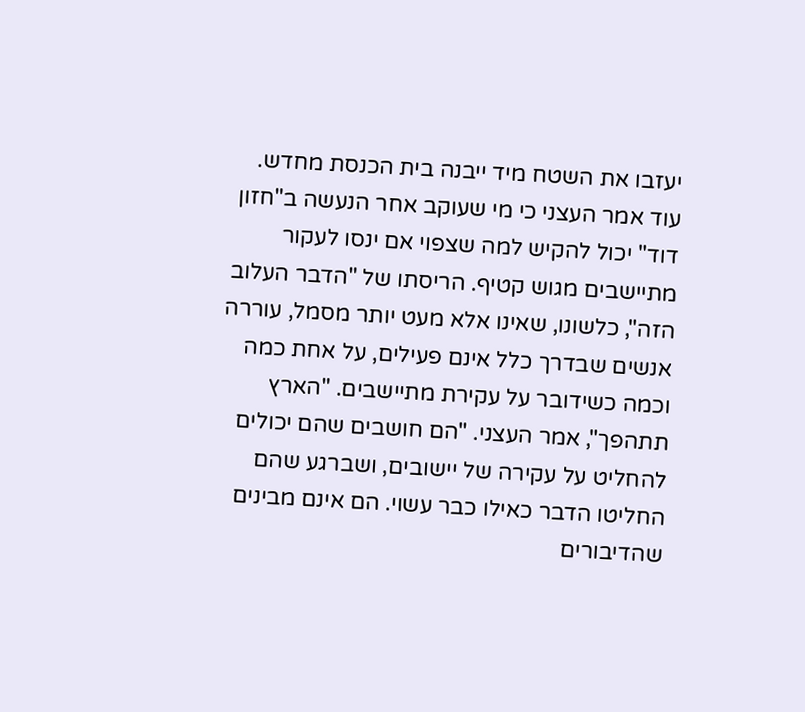יעזבו את השטח מיד ייבנה בית הכנסת מחדש.
עוד אמר העצני כי מי שעוקב אחר הנעשה ב"חזון דוד" יכול להקיש למה שצפוי אם ינסו לעקור מתיישבים מגוש קטיף. הריסתו של "הדבר העלוב הזה", כלשונו, שאינו אלא מעט יותר מסמל, עוררה אנשים שבדרך כלל אינם פעילים, על אחת כמה וכמה כשידובר על עקירת מתיישבים. "הארץ תתהפך", אמר העצני. "הם חושבים שהם יכולים להחליט על עקירה של יישובים, ושברגע שהם החליטו הדבר כאילו כבר עשוי. הם אינם מבינים שהדיבורים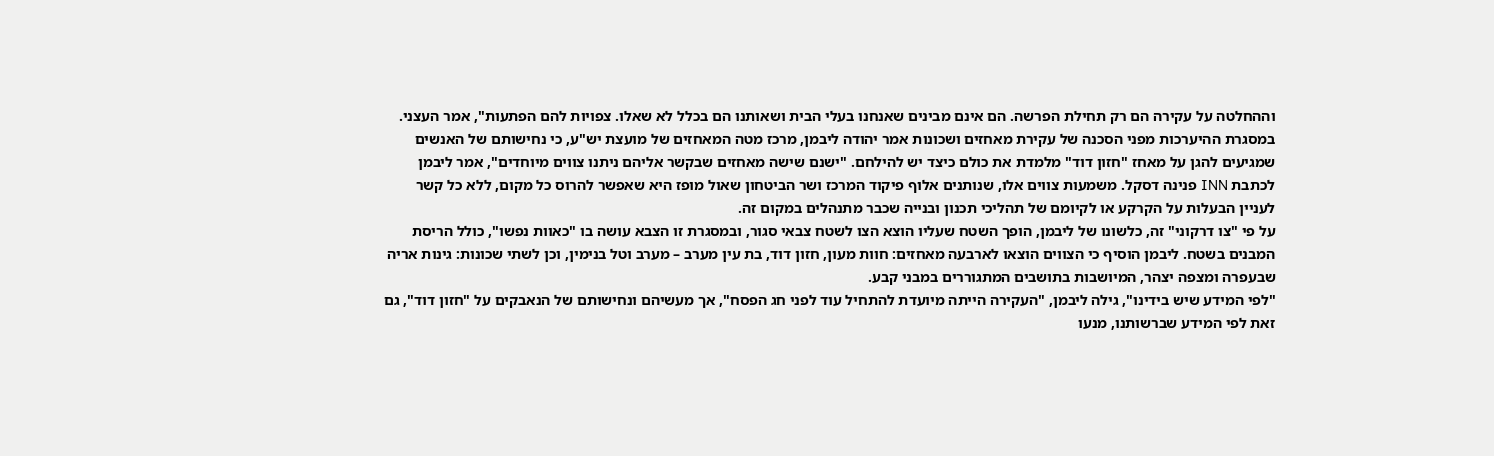וההחלטה על עקירה הם רק תחילת הפרשה. הם אינם מבינים שאנחנו בעלי הבית ושאותנו הם בכלל לא שאלו. צפויות להם הפתעות", אמר העצני.
במסגרת ההיערכות מפני הסכנה של עקירת מאחזים ושכונות אמר יהודה ליבמן, מרכז מטה המאחזים של מועצת יש"ע, כי נחישותם של האנשים שמגיעים להגן על מאחז "חזון דוד" מלמדת את כולם כיצד יש להילחם. "ישנם שישה מאחזים שבקשר אליהם ניתנו צווים מיוחדים", אמר ליבמן לכתבת INN פנינה דסקל. משמעות צווים אלו, שנותנים אלוף פיקוד המרכז ושר הביטחון שאול מופז היא שאפשר להרוס כל מקום, ללא כל קשר לעניין הבעלות על הקרקע או לקיומם של תהליכי תכנון ובנייה שכבר מתנהלים במקום זה.
על פי "צו דרקוני" זה, כלשונו של ליבמן, הופך השטח שעליו הוצא הצו לשטח צבאי סגור, ובמסגרת זו הצבא עושה בו "כאוות נפשו", כולל הריסת המבנים בשטח. ליבמן הוסיף כי הצווים הוצאו לארבעה מאחזים: חוות מעון, חזון דוד, בת עין מערב – מערב וטל בנימין, וכן לשתי שכונות: גינות אריה שבעפרה ומצפה יצהר, המיושבות בתושבים המתגוררים במבני קבע.
"לפי המידע שיש בידינו", גילה ליבמן, "העקירה הייתה מיועדת להתחיל עוד לפני חג הפסח", אך מעשיהם ונחישותם של הנאבקים על "חזון דוד", גם זאת לפי המידע שברשותנו, מנעו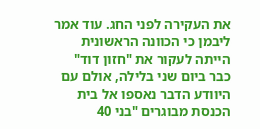את העקירה לפני החג. עוד אמר ליבמן כי הכוונה הראשונית הייתה לעקור את "חזון דוד" כבר ביום שני בלילה, אולם עם היוודע הדבר נאספו אל בית הכנסת מבוגרים "בני 40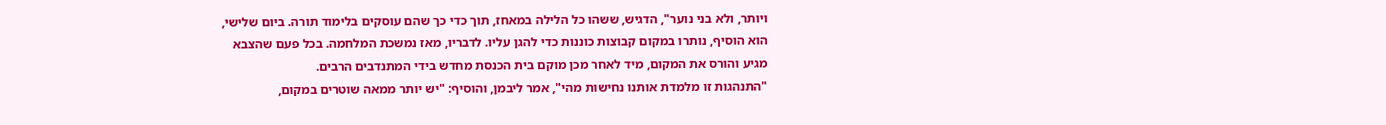ויותר, ולא בני נוער", הדגיש, ששהו כל הלילה במאחז, תוך כדי כך שהם עוסקים בלימוד תורה. ביום שלישי, הוא הוסיף, נותרו במקום קבוצות כוננות כדי להגן עליו. לדבריו, מאז נמשכת המלחמה. בכל פעם שהצבא מגיע והורס את המקום, מיד לאחר מכן מוקם בית הכנסת מחדש בידי המתנדבים הרבים.
"התנהגות זו מלמדת אותנו נחישות מהי", אמר ליבמן, והוסיף: "יש יותר ממאה שוטרים במקום,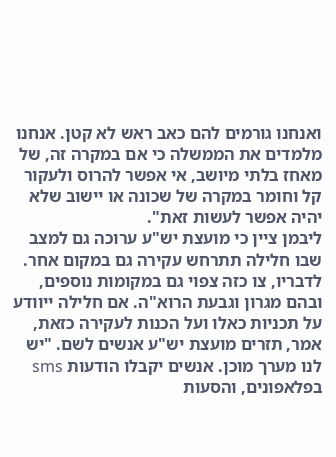ואנחנו גורמים להם כאב ראש לא קטן. אנחנו מלמדים את הממשלה כי אם במקרה זה, של מאחז בלתי מיושב, אי אפשר להרוס ולעקור קל וחומר במקרה של שכונה או יישוב שלא יהיה אפשר לעשות זאת".
ליבמן ציין כי מועצת יש"ע ערוכה גם למצב שבו חלילה תתרחש עקירה גם במקום אחר. לדבריו, צו כזה צפוי גם במקומות נוספים, ובהם מגרון וגבעת הרוא"ה. אם חלילה ייוודע על תכניות כאלו ועל הכנות לעקירה כזאת, אמר, תזרים מועצת יש"ע אנשים לשם. "יש לנו מערך מוכן. אנשים יקבלו הודעות sms בפלאפונים, והסעות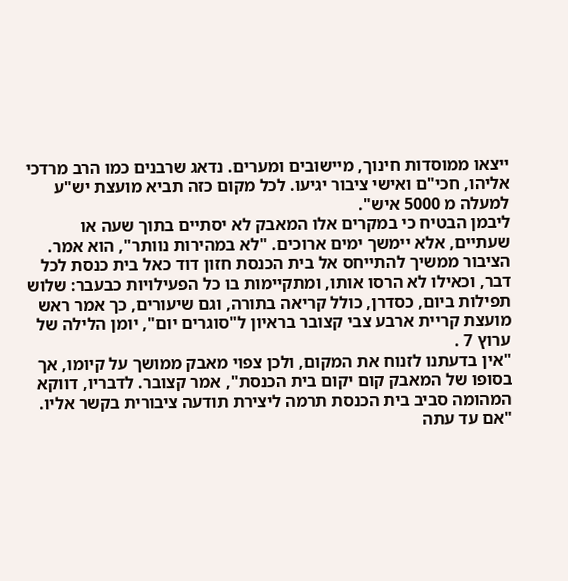ייצאו ממוסדות חינוך, מיישובים ומערים. נדאג שרבנים כמו הרב מרדכי אליהו, חכי"ם ואישי ציבור יגיעו. לכל מקום כזה תביא מועצת יש"ע למעלה מ 5000 איש".
ליבמן הבטיח כי במקרים אלו המאבק לא יסתיים בתוך שעה או שעתיים, אלא יימשך ימים ארוכים. "לא במהירות נוותר", הוא אמר.
הציבור ממשיך להתייחס אל בית הכנסת חזון דוד כאל בית כנסת לכל דבר, וכאילו לא הרסו אותו, ומתקיימות בו כל הפעילויות כבעבר: שלוש תפילות ביום, כסדרן, כולל קריאה בתורה, וגם שיעורים, כך אמר ראש מועצת קריית ארבע צבי קצובר בראיון ל"סוגרים יום", יומן הלילה של ערוץ 7 .
"אין בדעתנו לזנוח את המקום, ולכן צפוי מאבק ממושך על קיומו, אך בסופו של המאבק קום יקום בית הכנסת", אמר קצובר. לדבריו, דווקא המהומה סביב בית הכנסת תרמה ליצירת תודעה ציבורית בקשר אליו. "אם עד עתה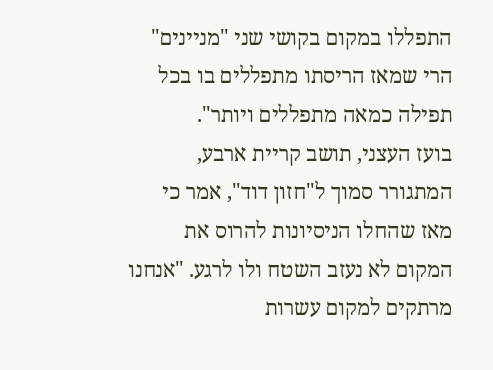התפללו במקום בקושי שני "מניינים" הרי שמאז הריסתו מתפללים בו בכל תפילה כמאה מתפללים ויותר".
בועז העצני, תושב קריית ארבע, המתגורר סמוך ל"חזון דוד", אמר כי מאז שהחלו הניסיונות להרוס את המקום לא נעזב השטח ולו לרגע. "אנחנו מרתקים למקום עשרות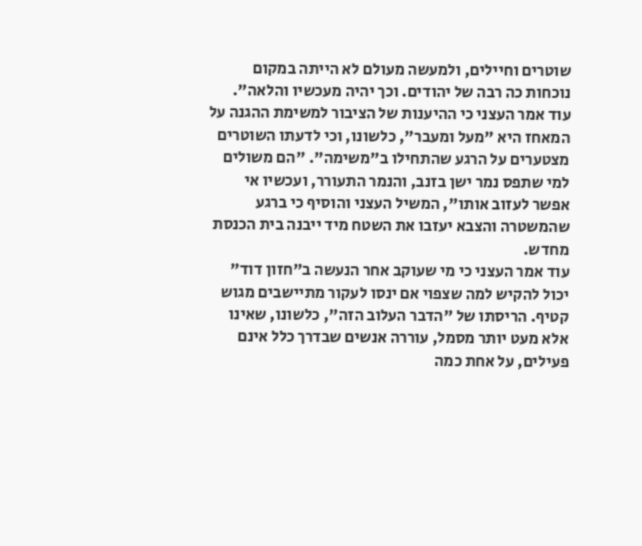שוטרים וחיילים, ולמעשה מעולם לא הייתה במקום נוכחות כה רבה של יהודים. וכך יהיה מעכשיו והלאה".
עוד אמר העצני כי ההיענות של הציבור למשימת ההגנה על המאחז היא "מעל ומעבר", כלשונו, וכי לדעתו השוטרים מצטערים על הרגע שהתחילו ב"משימה". "הם משולים למי שתפס נמר ישן בזנב, והנמר התעורר, ועכשיו אי אפשר לעזוב אותו", המשיל העצני והוסיף כי ברגע שהמשטרה והצבא יעזבו את השטח מיד ייבנה בית הכנסת מחדש.
עוד אמר העצני כי מי שעוקב אחר הנעשה ב"חזון דוד" יכול להקיש למה שצפוי אם ינסו לעקור מתיישבים מגוש קטיף. הריסתו של "הדבר העלוב הזה", כלשונו, שאינו אלא מעט יותר מסמל, עוררה אנשים שבדרך כלל אינם פעילים, על אחת כמה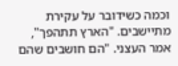וכמה כשידובר על עקירת מתיישבים. "הארץ תתהפך", אמר העצני. "הם חושבים שהם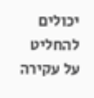יכולים להחליט על עקירה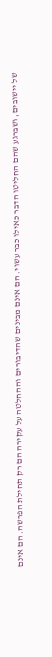של יישובים, ושברגע שהם החליטו הדבר כאילו כבר עשוי. הם אינם מבינים שהדיבורים וההחלטה על עקירה הם רק תחילת הפרשה. הם אינם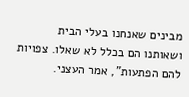מבינים שאנחנו בעלי הבית ושאותנו הם בכלל לא שאלו. צפויות להם הפתעות", אמר העצני.